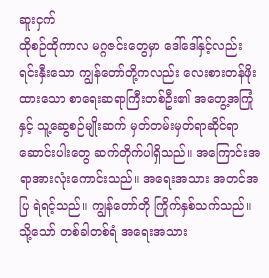ဆူးငှက်
ထိုစဉ်ထိုကာလ မဂ္ဂဇင်းတွေမှာ ဒေါ်ဒေါ်နှင့်လည်း ရင်းနှီးသော ကျွန်တော်တို့ကလည်း လေးစားတန်ဖိုးထားသော စာရေးဆရာကြီးတစ်ဦး၏ အတွေ့အကြုံနှင့် သူ့ဆွေစဉ်မျိုးဆက် မှတ်တမ်းမှတ်ရာဆိုင်ရာ ဆောင်းပါးတွေ ဆက်တိုက်ပါရှိသည်။ အကြောင်းအရာအားလုံးကောင်းသည်။ အရေးအသား အတင်အပြ ရဲရင့်သည်။ ကျွန်တော်တို ကြိုက်နှစ်သက်သည်။ သို့သော် တစ်ခါတစ်ရံ အရေးအသား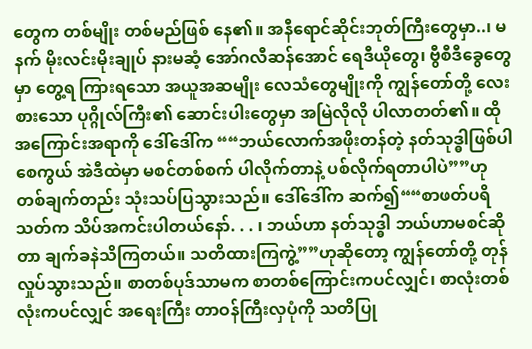တွေက တစ်မျိုး တစ်မည်ဖြစ် နေ၏။ အနီရောင်ဆိုင်းဘုတ်ကြီးတွေမှာ..၊ မနက် မိုးလင်းမိုးချုပ် နားမဆံ့ အော်ဂလီဆန်အောင် ရေဒီယိုတွေ၊ ဗွီစီဒီခွေတွေမှာ တွေ့ရ ကြားရသော အယူအဆမျိုး လေသံတွေမျိုးကို ကျွန်တော်တို့ လေးစားသော ပုဂ္ဂိုလ်ကြီး၏ ဆောင်းပါးတွေမှာ အမြဲလိုလို ပါလာတတ်၏။ ထိုအကြောင်းအရာကို ဒေါ်ဒေါ်က ““ဘယ်လောက်အဖိုးတန်တဲ့ နတ်သုဒ္ဓါဖြစ်ပါစေကွယ် အဲဒီထဲမှာ မစင်တစ်စက် ပါလိုက်တာနဲ့ ပစ်လိုက်ရတာပါပဲ””ဟု တစ်ချက်တည်း သုံးသပ်ပြသွားသည်။ ဒေါ်ဒေါ်က ဆက်၍““စာဖတ်ပရိသတ်က သိပ်အကင်းပါတယ်နော်. . . ၊ ဘယ်ဟာ နတ်သုဒ္ဓါ ဘယ်ဟာမစင်ဆိုတာ ချက်ခနဲသိကြတယ်။ သတိထားကြကွဲ့””ဟုဆိုတော့ ကျွန်တော်တို့ တုန်လှုပ်သွားသည်။ စာတစ်ပုဒ်သာမက စာတစ်ကြောင်းကပင်လျှင်၊ စာလုံးတစ်လုံးကပင်လျှင် အရေးကြီး တာဝန်ကြီးလှပုံကို သတိပြု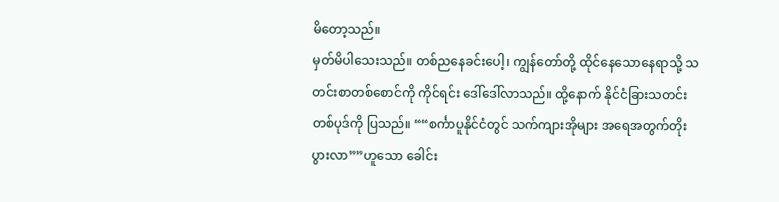မိတော့သည်။
မှတ်မိပါသေးသည်။ တစ်ညနေခင်းပေါ့၊ ကျွန်တော်တို့ ထိုင်နေသောနေရာသို့ သတင်းစာတစ်စောင်ကို ကိုင်ရင်း ဒေါ်ဒေါ်လာသည်။ ထို့နောက် နိုင်ငံခြားသတင်းတစ်ပုဒ်ကို ပြသည်။ ““စင်္ကာပူနိုင်ငံတွင် သက်ကျားအိုများ အရေအတွက်တိုးပွားလာ””ဟူသော ခေါင်း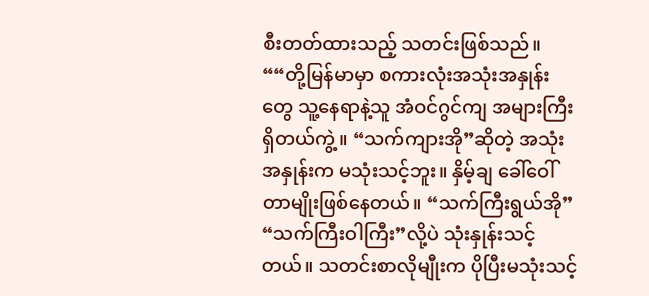စီးတတ်ထားသည့် သတင်းဖြစ်သည်။ ““တို့မြန်မာမှာ စကားလုံးအသုံးအနှုန်းတွေ သူ့နေရာနဲ့သူ အံဝင်ဂွင်ကျ အများကြီးရှိတယ်ကွဲ့။ “သက်ကျားအို”ဆိုတဲ့ အသုံးအနှုန်းက မသုံးသင့်ဘူး။ နှိမ့်ချ ခေါ်ဝေါ်တာမျိုးဖြစ်နေတယ်။ “သက်ကြီးရွယ်အို” “သက်ကြီးဝါကြီး”လို့ပဲ သုံးနှုန်းသင့်တယ်။ သတင်းစာလိုမျီုးက ပိုပြီးမသုံးသင့်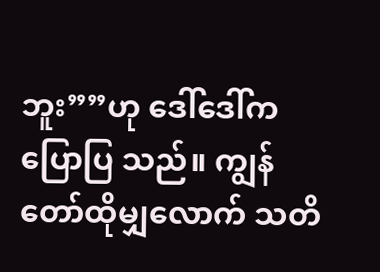ဘူး””ဟု ဒေါ်ဒေါ်က ပြောပြ သည်။ ကျွန်တော်ထိုမျှလောက် သတိ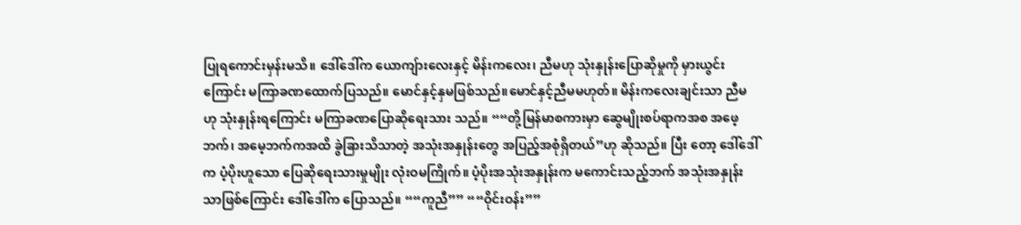ပြုရကောင်းမှန်းမသိ။ ဒေါ်ဒေါ်က ယောကျ်ားလေးနှင့် မိန်းကလေး၊ ညီမဟု သုံးနှုန်းပြောဆိုမှုကို မှားယွင်းကြောင်း မကြာခဏထောက်ပြသည်။ မောင်နှင့်နှမဖြစ်သည်။မောင်နှင့်ညီမမဟုတ်။ မိန်းကလေးချင်းသာ ညီမဟု သုံးနှုန်းရကြောင်း မကြာခဏပြောဆိုရေးသား သည်။ ““တို့မြန်မာစကားမှာ ဆွေမျိုးစပ်ရာကအစ အဖေ့ဘက်၊ အမေ့ဘက်ကအထိ ခွဲခြားသိသာတဲ့ အသုံးအနှုန်းတွေ အပြည့်အစုံရှိတယ်”ဟု ဆိုသည်။ ပြီး တော့ ဒေါ်ဒေါ်က ပံ့ပိုးဟူသော ပြေဆိုရေးသားမှုမျိုး လုံးဝမကြိုက်။ ပံ့ပိုးအသုံးအနှုန်းက မကောင်းသည့်ဘက် အသုံးအနှုန်းသာဖြစ်ကြောင်း ဒေါ်ဒေါ်က ပြောသည်။ ““ကူညီ”” ““ဝိုင်းဝန်း””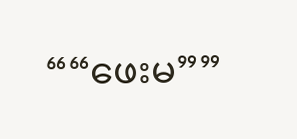““ဖေးမ””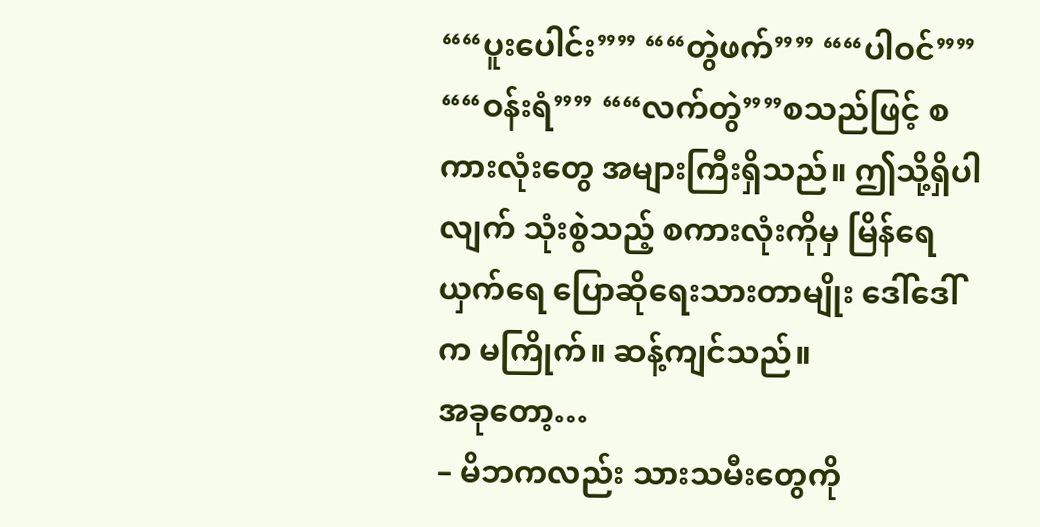““ပူးပေါင်း”” ““တွဲဖက်”” ““ပါဝင်”” ““ဝန်းရံ”” ““လက်တွဲ””စသည်ဖြင့် စကားလုံးတွေ အများကြီးရှိသည်။ ဤသို့ရှိပါလျက် သုံးစွဲသည့် စကားလုံးကိုမှ မြိန်ရေယှက်ရေ ပြောဆိုရေးသားတာမျိုး ဒေါ်ဒေါ်က မကြိုက်။ ဆန့်ကျင်သည်။
အခုတော့…
– မိဘကလည်း သားသမီးတွေကို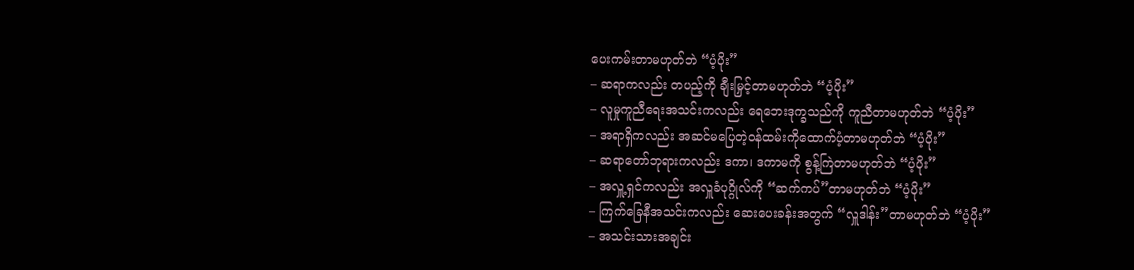ပေးကမ်းတာမဟုတ်ဘဲ “ပံ့ပိုး”
– ဆရာကလည်း တပည့်ကို ချီးမြှင့်တာမဟုတ်ဘဲ “ပံ့ပိုး”
– လူမှုကူညီရေးအသင်းကလည်း ရေဘေးဒုက္ခသည်ကို ကူညီတာမဟုတ်ဘဲ “ပံ့ပိုး”
– အရာရှိကလည်း အဆင်မပြေတဲ့ဝန်ထမ်းကိုထောက်ပံ့တာမဟုတ်ဘဲ “ပံ့ပိုး”
– ဆရာတော်ဘုရားကလည်း ဒကာ၊ ဒကာမကို စွန့်ကြဲတာမဟုတ်ဘဲ “ပံ့ပိုး”
– အလှူ့ရှင်ကလည်း အလှူခံပုဂ္ဂိုလ်ကို “ဆက်ကပ်”တာမဟုတ်ဘဲ “ပံ့ပိုး”
– ကြက်ခြေနီအသင်းကလည်း ဆေးပေးခန်းအတွက် “လှူဒါန်း”တာမဟုတ်ဘဲ “ပံ့ပိုး”
– အသင်းသားအချင်း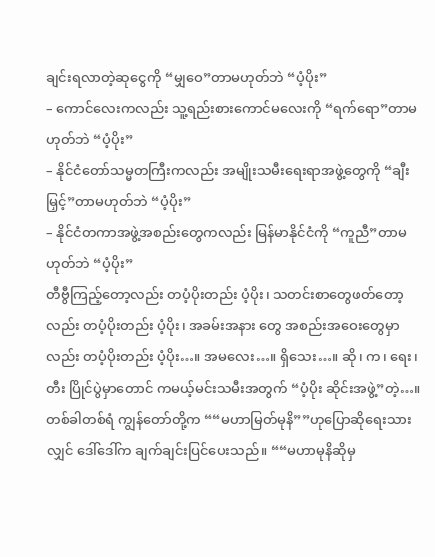ချင်းရလာတဲ့ဆုငွေကို “မျှဝေ”တာမဟုတ်ဘဲ “ပံ့ပိုး”
– ကောင်လေးကလည်း သူ့ရည်းစားကောင်မလေးကို “ရက်ရော”တာမဟုတ်ဘဲ “ပံ့ပိုး”
– နိုင်ငံတော်သမ္မတကြီးကလည်း အမျိုးသမီးရေးရာအဖွဲ့တွေကို “ချီးမြှင့်”တာမဟုတ်ဘဲ “ပံ့ပိုး”
– နိုင်ငံတကာအဖွဲ့အစည်းတွေကလည်း မြန်မာနိုင်ငံကို “ကူညီ”တာမဟုတ်ဘဲ “ပံ့ပိုး”
တီဗွီကြည့်တော့လည်း တပံ့ပိုးတည်း ပံ့ပိုး၊ သတင်းစာတွေဖတ်တော့လည်း တပံ့ပိုးတည်း ပံ့ပိုး၊ အခမ်းအနား တွေ အစည်းအဝေးတွေမှာလည်း တပံ့ပိုးတည်း ပံ့ပိုး…။ အမလေး…။ ရှိသေး…။ ဆို၊ က၊ ရေး၊ တီး ပြိုင်ပွဲမှာတောင် ကမယ့်မင်းသမီးအတွက် “ပံ့ပိုး ဆိုင်းအဖွဲ့”တဲ့…။
တစ်ခါတစ်ရံ ကျွန်တော်တို့က ““မဟာမြတ်မုနိ””ဟုပြောဆိုရေးသားလျှင် ဒေါ်ဒေါ်က ချက်ချင်းပြင်ပေးသည်။ ““မဟာမုနိဆိုမှ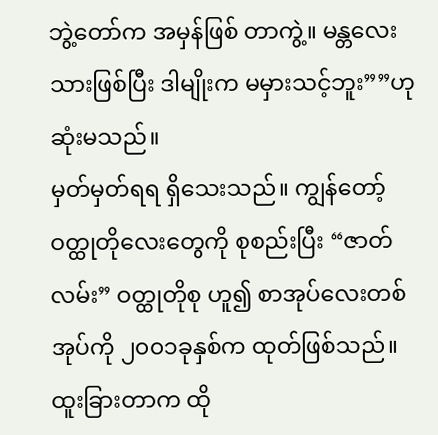ဘွဲ့တော်က အမှန်ဖြစ် တာကွဲ့။ မန္တလေးသားဖြစ်ပြီး ဒါမျိုးက မမှားသင့်ဘူး””ဟု ဆုံးမသည်။
မှတ်မှတ်ရရ ရှိသေးသည်။ ကျွန်တော့် ဝတ္ထုတိုလေးတွေကို စုစည်းပြီး “ဇာတ်လမ်း” ဝတ္ထုတိုစု ဟူ၍ စာအုပ်လေးတစ်အုပ်ကို ၂၀၀၁ခုနှစ်က ထုတ်ဖြစ်သည်။ ထူးခြားတာက ထို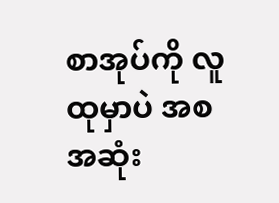စာအုပ်ကို လူထုမှာပဲ အစအဆုံး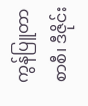ကွန်ပြူတာစာစီ၊ ဒီဇိုင်း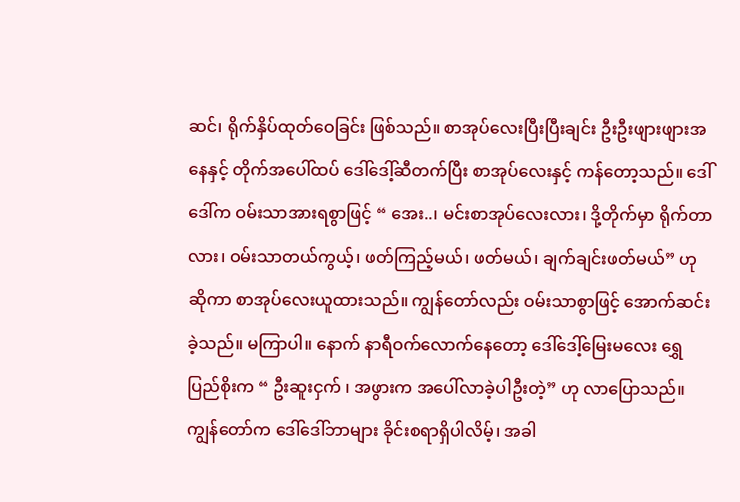ဆင်၊ ရိုက်နှိပ်ထုတ်ဝေခြင်း ဖြစ်သည်။ စာအုပ်လေးပြီးပြီးချင်း ဦးဦးဖျားဖျားအနေနှင့် တိုက်အပေါ်ထပ် ဒေါ်ဒေါ့်ဆီတက်ပြီး စာအုပ်လေးနှင့် ကန်တော့သည်။ ဒေါ်ဒေါ်က ဝမ်းသာအားရစွာဖြင့် “ အေး..၊ မင်းစာအုပ်လေးလား၊ ဒို့တိုက်မှာ ရိုက်တာလား၊ ဝမ်းသာတယ်ကွယ့်၊ ဖတ်ကြည့်မယ်၊ ဖတ်မယ်၊ ချက်ချင်းဖတ်မယ်” ဟု ဆိုကာ စာအုပ်လေးယူထားသည်။ ကျွန်တော်လည်း ဝမ်းသာစွာဖြင့် အောက်ဆင်းခဲ့သည်။ မကြာပါ။ နောက် နာရီဝက်လောက်နေတော့ ဒေါ်ဒေါ့်မြေးမလေး ရွှေပြည်စိုးက “ ဦးဆူးငှက် ၊ အဖွားက အပေါ်လာခဲ့ပါဦးတဲ့” ဟု လာပြောသည်။ ကျွန်တော်က ဒေါ်ဒေါ်ဘာများ ခိုင်းစရာရှိပါလိမ့်၊ အခါ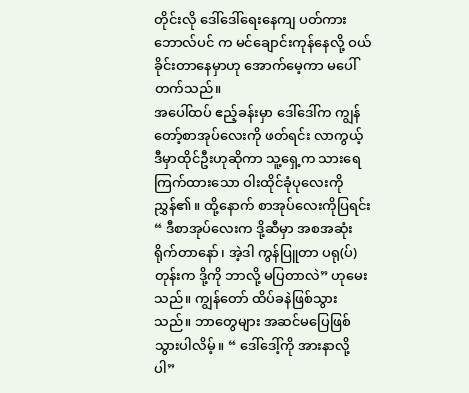တိုင်းလို ဒေါ်ဒေါ်ရေးနေကျ ပတ်ကားဘောလ်ပင် က မင်ချောင်းကုန်နေလို့ ဝယ်ခိုင်းတာနေမှာဟု အောက်မေ့ကာ မပေါ်တက်သည်။
အပေါ်ထပ် ဧည့်ခန်းမှာ ဒေါ်ဒေါ်က ကျွန်တော့်စာအုပ်လေးကို ဖတ်ရင်း လာကွယ့် ဒီမှာထိုင်ဦးဟုဆိုကာ သူ့ရှေ့က သားရေကြက်ထားသော ဝါးထိုင်ခုံပုလေးကို ညွှန်၏။ ထို့နောက် စာအုပ်လေးကိုပြရင်း “ ဒီစာအုပ်လေးက ဒို့ဆီမှာ အစအဆုံးရိုက်တာနော်၊ အဲ့ဒါ ကွန်ပြူတာ ပရု(ပ်)တုန်းက ဒို့ကို ဘာလို့ မပြတာလဲ” ဟုမေးသည်။ ကျွန်တော် ထိပ်ခနဲဖြစ်သွားသည်။ ဘာတွေများ အဆင်မပြေဖြစ်သွားပါလိမ့်။ “ ဒေါ်ဒေါ့်ကို အားနာလို့ ပါ”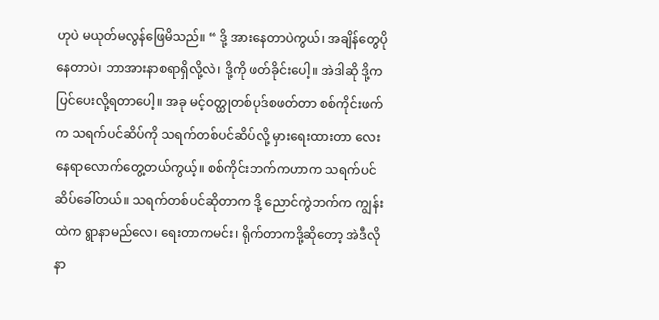ဟုပဲ မယုတ်မလွန်ဖြေမိသည်။ “ ဒို့ အားနေတာပဲကွယ်၊ အချိန်တွေပိုနေတာပဲ၊ ဘာအားနာစရာရှိလို့လဲ၊ ဒို့ကို ဖတ်ခိုင်းပေါ့။ အဲဒါဆို ဒို့က ပြင်ပေးလို့ရတာပေါ့။ အခု မင့်ဝတ္ထုတစ်ပုဒ်စဖတ်တာ စစ်ကိုင်းဖက်က သရက်ပင်ဆိပ်ကို သရက်တစ်ပင်ဆိပ်လို့ မှားရေးထားတာ လေးနေရာလောက်တွေ့တယ်ကွယ့်။ စစ်ကိုင်းဘက်ကဟာက သရက်ပင်ဆိပ်ခေါ်တယ်။ သရက်တစ်ပင်ဆိုတာက ဒို့ ညောင်ကွဲဘက်က ကျွန်းထဲက ရွာနာမည်လေ၊ ရေးတာကမင်း၊ ရိုက်တာကဒို့ဆိုတော့ အဲဒီလို နာ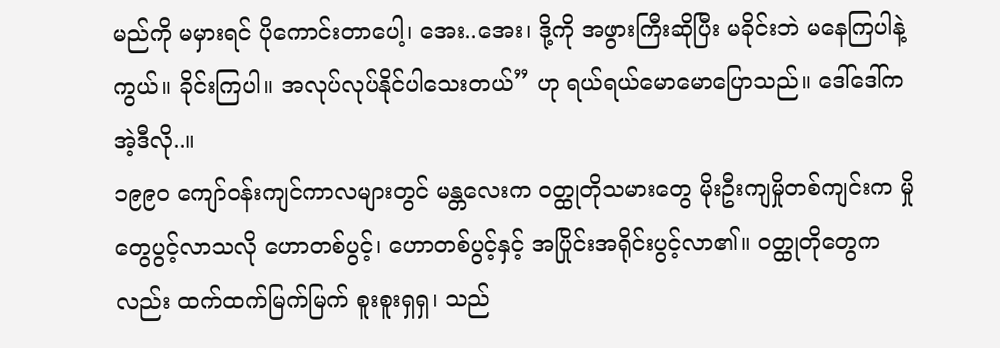မည်ကို မမှားရင် ပိုကောင်းတာပေါ့၊ အေး..အေး၊ ဒို့ကို အဖွားကြီးဆိုပြီး မခိုင်းဘဲ မနေကြပါနဲ့ကွယ်။ ခိုင်းကြပါ။ အလုပ်လုပ်နိုင်ပါသေးတယ်” ဟု ရယ်ရယ်မောမောပြောသည်။ ဒေါ်ဒေါ်က အဲ့ဒီလို..။
၁၉၉၀ ကျော်ဝန်းကျင်ကာလများတွင် မန္တလေးက ဝတ္ထုတိုသမားတွေ မိုးဦးကျမှိုတစ်ကျင်းက မှိုတွေပွင့်လာသလို ဟောတစ်ပွင့်၊ ဟောတစ်ပွင့်နှင့် အပြိုင်းအရိုင်းပွင့်လာ၏။ ဝတ္ထုတိုတွေကလည်း ထက်ထက်မြက်မြက် စူးစူးရှရှ၊ သည်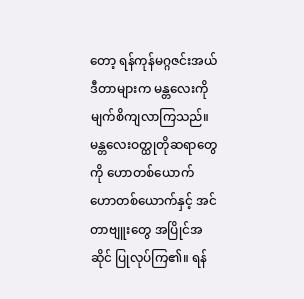တော့ ရန်ကုန်မဂ္ဂဇင်းအယ်ဒီတာများက မန္တလေးကို မျက်စိကျလာကြသည်။ မန္တလေးဝတ္ထုတိုဆရာတွေကို ဟောတစ်ယောက် ဟောတစ်ယောက်နှင့် အင်တာဗျူးတွေ အပြိုင်အဆိုင် ပြုလုပ်ကြ၏။ ရန်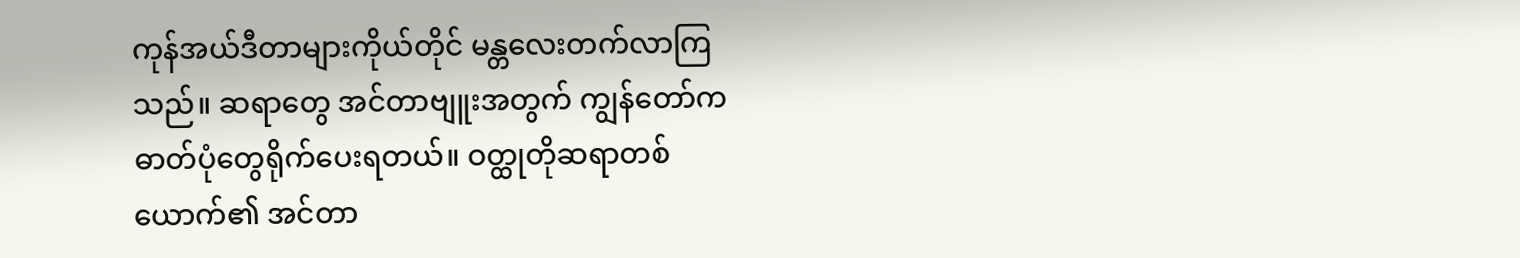ကုန်အယ်ဒီတာများကိုယ်တိုင် မန္တလေးတက်လာကြသည်။ ဆရာတွေ အင်တာဗျူးအတွက် ကျွန်တော်က ဓာတ်ပုံတွေရိုက်ပေးရတယ်။ ဝတ္ထုတိုဆရာတစ်ယောက်၏ အင်တာ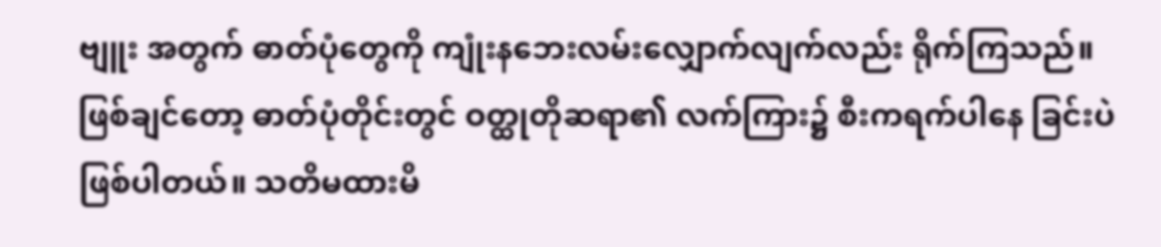ဗျူး အတွက် ဓာတ်ပုံတွေကို ကျုံးနဘေးလမ်းလျှောက်လျက်လည်း ရိုက်ကြသည်။ ဖြစ်ချင်တော့ ဓာတ်ပုံတိုင်းတွင် ဝတ္ထုတိုဆရာ၏ လက်ကြား၌ စီးကရက်ပါနေ ခြင်းပဲဖြစ်ပါတယ်။ သတိမထားမိ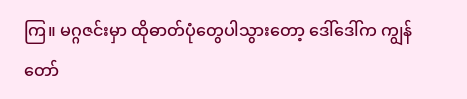ကြ။ မဂ္ဂဇင်းမှာ ထိုဓာတ်ပုံတွေပါသွားတော့ ဒေါ်ဒေါ်က ကျွန်တော်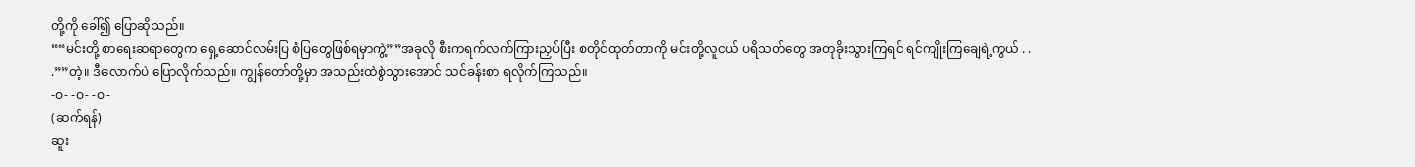တို့ကို ခေါ်၍ ပြောဆိုသည်။
““မင်းတို့ စာရေးဆရာတွေက ရှေ့ဆောင်လမ်းပြ စံပြတွေဖြစ်ရမှာကွဲ့””အခုလို စီးကရက်လက်ကြားညှပ်ပြီး စတိုင်ထုတ်တာကို မင်းတို့လူငယ် ပရိသတ်တွေ အတုခိုးသွားကြရင် ရင်ကျိုးကြချေရဲ့ကွယ် . . .””တဲ့။ ဒီလောက်ပဲ ပြောလိုက်သည်။ ကျွန်တော်တို့မှာ အသည်းထဲစွဲသွားအောင် သင်ခန်းစာ ရလိုက်ကြသည်။
-ဝ- -ဝ- -ဝ-
(ဆက်ရန်)
ဆူး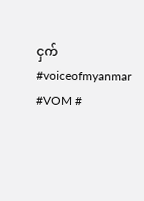ငှက်
#voiceofmyanmar #VOM #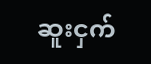ဆူးငှက်